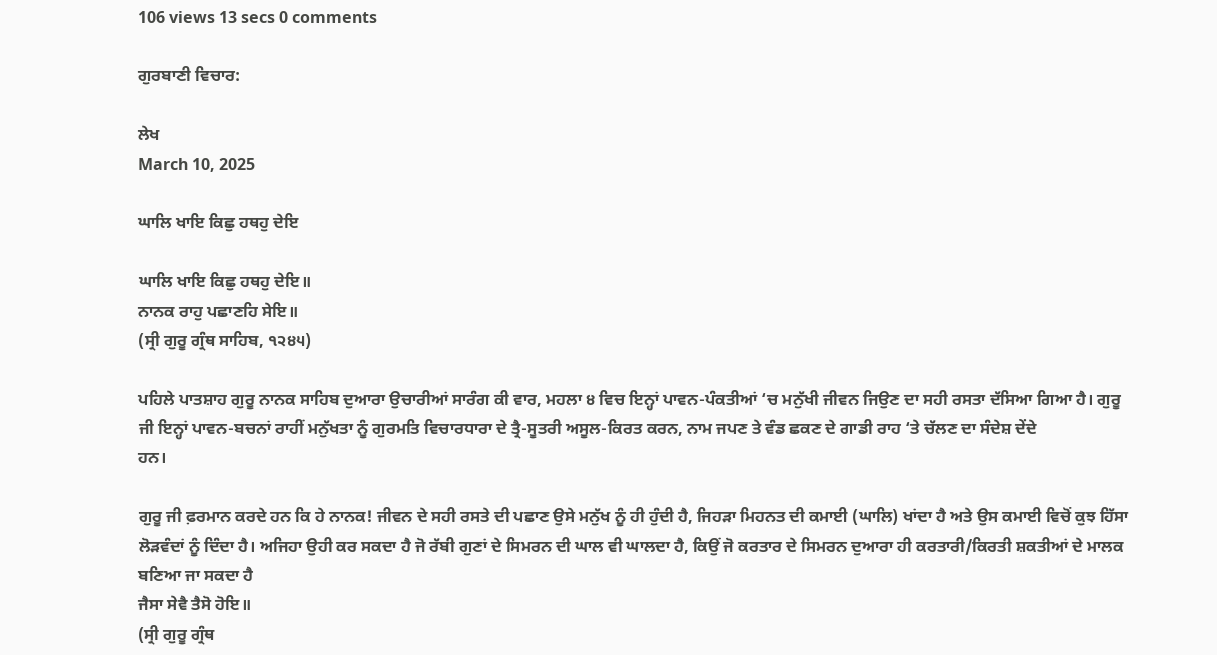106 views 13 secs 0 comments

ਗੁਰਬਾਣੀ ਵਿਚਾਰ:

ਲੇਖ
March 10, 2025

ਘਾਲਿ ਖਾਇ ਕਿਛੁ ਹਥਹੁ ਦੇਇ

ਘਾਲਿ ਖਾਇ ਕਿਛੁ ਹਥਹੁ ਦੇਇ॥
ਨਾਨਕ ਰਾਹੁ ਪਛਾਣਹਿ ਸੇਇ॥
(ਸ੍ਰੀ ਗੁਰੂ ਗ੍ਰੰਥ ਸਾਹਿਬ, ੧੨੪੫)

ਪਹਿਲੇ ਪਾਤਸ਼ਾਹ ਗੁਰੂ ਨਾਨਕ ਸਾਹਿਬ ਦੁਆਰਾ ਉਚਾਰੀਆਂ ਸਾਰੰਗ ਕੀ ਵਾਰ, ਮਹਲਾ ੪ ਵਿਚ ਇਨ੍ਹਾਂ ਪਾਵਨ-ਪੰਕਤੀਆਂ ‘ਚ ਮਨੁੱਖੀ ਜੀਵਨ ਜਿਉਣ ਦਾ ਸਹੀ ਰਸਤਾ ਦੱਸਿਆ ਗਿਆ ਹੈ। ਗੁਰੂ ਜੀ ਇਨ੍ਹਾਂ ਪਾਵਨ-ਬਚਨਾਂ ਰਾਹੀਂ ਮਨੁੱਖਤਾ ਨੂੰ ਗੁਰਮਤਿ ਵਿਚਾਰਧਾਰਾ ਦੇ ਤ੍ਰੈ-ਸੂਤਰੀ ਅਸੂਲ-ਕਿਰਤ ਕਰਨ, ਨਾਮ ਜਪਣ ਤੇ ਵੰਡ ਛਕਣ ਦੇ ਗਾਡੀ ਰਾਹ ‘ਤੇ ਚੱਲਣ ਦਾ ਸੰਦੇਸ਼ ਦੇਂਦੇ
ਹਨ।

ਗੁਰੂ ਜੀ ਫ਼ਰਮਾਨ ਕਰਦੇ ਹਨ ਕਿ ਹੇ ਨਾਨਕ! ਜੀਵਨ ਦੇ ਸਹੀ ਰਸਤੇ ਦੀ ਪਛਾਣ ਉਸੇ ਮਨੁੱਖ ਨੂੰ ਹੀ ਹੁੰਦੀ ਹੈ, ਜਿਹੜਾ ਮਿਹਨਤ ਦੀ ਕਮਾਈ (ਘਾਲਿ) ਖਾਂਦਾ ਹੈ ਅਤੇ ਉਸ ਕਮਾਈ ਵਿਚੋਂ ਕੁਝ ਹਿੱਸਾ ਲੋੜਵੰਦਾਂ ਨੂੰ ਦਿੰਦਾ ਹੈ। ਅਜਿਹਾ ਉਹੀ ਕਰ ਸਕਦਾ ਹੈ ਜੋ ਰੱਬੀ ਗੁਣਾਂ ਦੇ ਸਿਮਰਨ ਦੀ ਘਾਲ ਵੀ ਘਾਲਦਾ ਹੈ, ਕਿਉਂ ਜੋ ਕਰਤਾਰ ਦੇ ਸਿਮਰਨ ਦੁਆਰਾ ਹੀ ਕਰਤਾਰੀ/ਕਿਰਤੀ ਸ਼ਕਤੀਆਂ ਦੇ ਮਾਲਕ ਬਣਿਆ ਜਾ ਸਕਦਾ ਹੈ
ਜੈਸਾ ਸੇਵੈ ਤੈਸੋ ਹੋਇ॥
(ਸ੍ਰੀ ਗੁਰੂ ਗ੍ਰੰਥ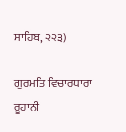ਸਾਹਿਬ, ੨੨੩)

ਗੁਰਮਤਿ ਵਿਚਾਰਧਾਰਾ ਰੂਹਾਨੀ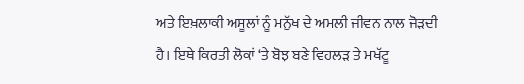ਅਤੇ ਇਖ਼ਲਾਕੀ ਅਸੂਲਾਂ ਨੂੰ ਮਨੁੱਖ ਦੇ ਅਮਲੀ ਜੀਵਨ ਨਾਲ ਜੋੜਦੀ ਹੈ। ਇਥੇ ਕਿਰਤੀ ਲੋਕਾਂ ‘ਤੇ ਬੋਝ ਬਣੇ ਵਿਹਲੜ ਤੇ ਮਖੱਟੂ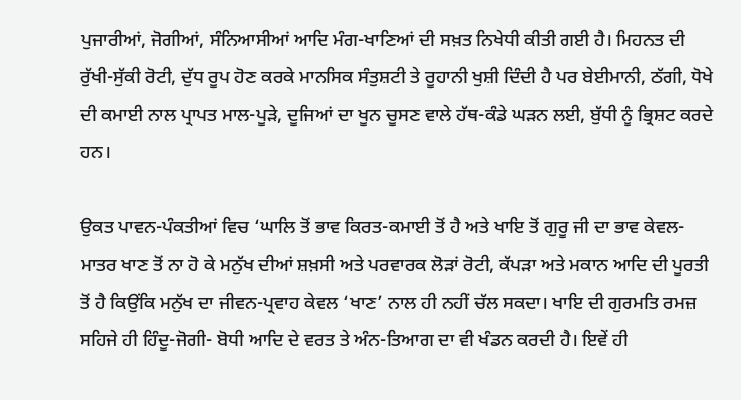ਪੁਜਾਰੀਆਂ, ਜੋਗੀਆਂ, ਸੰਨਿਆਸੀਆਂ ਆਦਿ ਮੰਗ-ਖਾਣਿਆਂ ਦੀ ਸਖ਼ਤ ਨਿਖੇਧੀ ਕੀਤੀ ਗਈ ਹੈ। ਮਿਹਨਤ ਦੀ ਰੁੱਖੀ-ਸੁੱਕੀ ਰੋਟੀ, ਦੁੱਧ ਰੂਪ ਹੋਣ ਕਰਕੇ ਮਾਨਸਿਕ ਸੰਤੁਸ਼ਟੀ ਤੇ ਰੂਹਾਨੀ ਖੁਸ਼ੀ ਦਿੰਦੀ ਹੈ ਪਰ ਬੇਈਮਾਨੀ, ਠੱਗੀ, ਧੋਖੇ ਦੀ ਕਮਾਈ ਨਾਲ ਪ੍ਰਾਪਤ ਮਾਲ-ਪੂੜੇ, ਦੂਜਿਆਂ ਦਾ ਖੂਨ ਚੂਸਣ ਵਾਲੇ ਹੱਥ-ਕੰਡੇ ਘੜਨ ਲਈ, ਬੁੱਧੀ ਨੂੰ ਭ੍ਰਿਸ਼ਟ ਕਰਦੇ ਹਨ।

ਉਕਤ ਪਾਵਨ-ਪੰਕਤੀਆਂ ਵਿਚ ‘ਘਾਲਿ ਤੋਂ ਭਾਵ ਕਿਰਤ-ਕਮਾਈ ਤੋਂ ਹੈ ਅਤੇ ਖਾਇ ਤੋਂ ਗੁਰੂ ਜੀ ਦਾ ਭਾਵ ਕੇਵਲ-ਮਾਤਰ ਖਾਣ ਤੋਂ ਨਾ ਹੋ ਕੇ ਮਨੁੱਖ ਦੀਆਂ ਸ਼ਖ਼ਸੀ ਅਤੇ ਪਰਵਾਰਕ ਲੋੜਾਂ ਰੋਟੀ, ਕੱਪੜਾ ਅਤੇ ਮਕਾਨ ਆਦਿ ਦੀ ਪੂਰਤੀ ਤੋਂ ਹੈ ਕਿਉਂਕਿ ਮਨੁੱਖ ਦਾ ਜੀਵਨ-ਪ੍ਰਵਾਹ ਕੇਵਲ ‘ਖਾਣ’ ਨਾਲ ਹੀ ਨਹੀਂ ਚੱਲ ਸਕਦਾ। ਖਾਇ ਦੀ ਗੁਰਮਤਿ ਰਮਜ਼ ਸਹਿਜੇ ਹੀ ਹਿੰਦੂ-ਜੋਗੀ- ਬੋਧੀ ਆਦਿ ਦੇ ਵਰਤ ਤੇ ਅੰਨ-ਤਿਆਗ ਦਾ ਵੀ ਖੰਡਨ ਕਰਦੀ ਹੈ। ਇਵੇਂ ਹੀ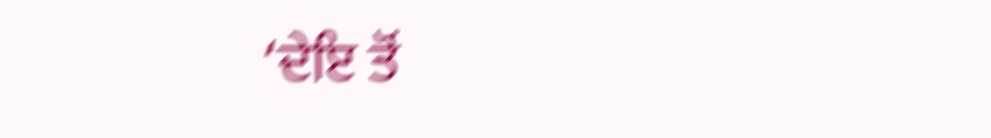‘ਦੇਇ ਤੋਂ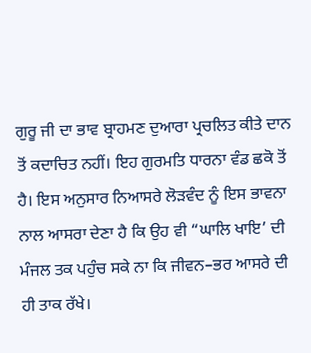ਗੁਰੂ ਜੀ ਦਾ ਭਾਵ ਬ੍ਰਾਹਮਣ ਦੁਆਰਾ ਪ੍ਰਚਲਿਤ ਕੀਤੇ ਦਾਨ ਤੋਂ ਕਦਾਚਿਤ ਨਹੀਂ। ਇਹ ਗੁਰਮਤਿ ਧਾਰਨਾ ਵੰਡ ਛਕੋ ਤੋਂ ਹੈ। ਇਸ ਅਨੁਸਾਰ ਨਿਆਸਰੇ ਲੋੜਵੰਦ ਨੂੰ ਇਸ ਭਾਵਨਾ ਨਾਲ ਆਸਰਾ ਦੇਣਾ ਹੈ ਕਿ ਉਹ ਵੀ “ਘਾਲਿ ਖਾਇ’ ਦੀ ਮੰਜਲ ਤਕ ਪਹੁੰਚ ਸਕੇ ਨਾ ਕਿ ਜੀਵਨ–ਭਰ ਆਸਰੇ ਦੀ ਹੀ ਤਾਕ ਰੱਖੇ।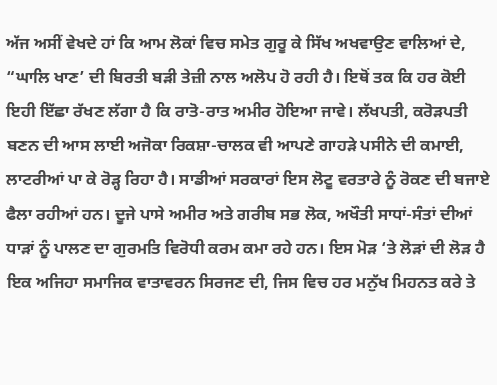ਅੱਜ ਅਸੀਂ ਵੇਖਦੇ ਹਾਂ ਕਿ ਆਮ ਲੋਕਾਂ ਵਿਚ ਸਮੇਤ ਗੁਰੂ ਕੇ ਸਿੱਖ ਅਖਵਾਉਣ ਵਾਲਿਆਂ ਦੇ, “ਘਾਲਿ ਖਾਣ’ ਦੀ ਬਿਰਤੀ ਬੜੀ ਤੇਜ਼ੀ ਨਾਲ ਅਲੋਪ ਹੋ ਰਹੀ ਹੈ। ਇਥੋਂ ਤਕ ਕਿ ਹਰ ਕੋਈ ਇਹੀ ਇੱਛਾ ਰੱਖਣ ਲੱਗਾ ਹੈ ਕਿ ਰਾਤੋ-ਰਾਤ ਅਮੀਰ ਹੋਇਆ ਜਾਵੇ। ਲੱਖਪਤੀ, ਕਰੋੜਪਤੀ ਬਣਨ ਦੀ ਆਸ ਲਾਈ ਅਜੋਕਾ ਰਿਕਸ਼ਾ-ਚਾਲਕ ਵੀ ਆਪਣੇ ਗਾਹੜੇ ਪਸੀਨੇ ਦੀ ਕਮਾਈ, ਲਾਟਰੀਆਂ ਪਾ ਕੇ ਰੋੜ੍ਹ ਰਿਹਾ ਹੈ। ਸਾਡੀਆਂ ਸਰਕਾਰਾਂ ਇਸ ਲੋਟੂ ਵਰਤਾਰੇ ਨੂੰ ਰੋਕਣ ਦੀ ਬਜਾਏ ਫੈਲਾ ਰਹੀਆਂ ਹਨ। ਦੂਜੇ ਪਾਸੇ ਅਮੀਰ ਅਤੇ ਗਰੀਬ ਸਭ ਲੋਕ, ਅਖੌਤੀ ਸਾਧਾਂ-ਸੰਤਾਂ ਦੀਆਂ ਧਾੜਾਂ ਨੂੰ ਪਾਲਣ ਦਾ ਗੁਰਮਤਿ ਵਿਰੋਧੀ ਕਰਮ ਕਮਾ ਰਹੇ ਹਨ। ਇਸ ਮੋੜ ‘ਤੇ ਲੋੜਾਂ ਦੀ ਲੋੜ ਹੈ ਇਕ ਅਜਿਹਾ ਸਮਾਜਿਕ ਵਾਤਾਵਰਨ ਸਿਰਜਣ ਦੀ, ਜਿਸ ਵਿਚ ਹਰ ਮਨੁੱਖ ਮਿਹਨਤ ਕਰੇ ਤੇ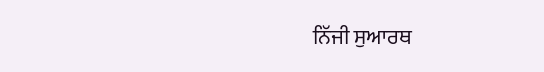ਨਿੱਜੀ ਸੁਆਰਥ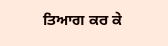ਤਿਆਗ ਕਰ ਕੇ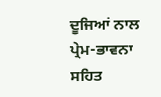ਦੂਜਿਆਂ ਨਾਲ ਪ੍ਰੇਮ-ਭਾਵਨਾ ਸਹਿਤ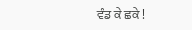ਵੰਡ ਕੇ ਛਕੇ !